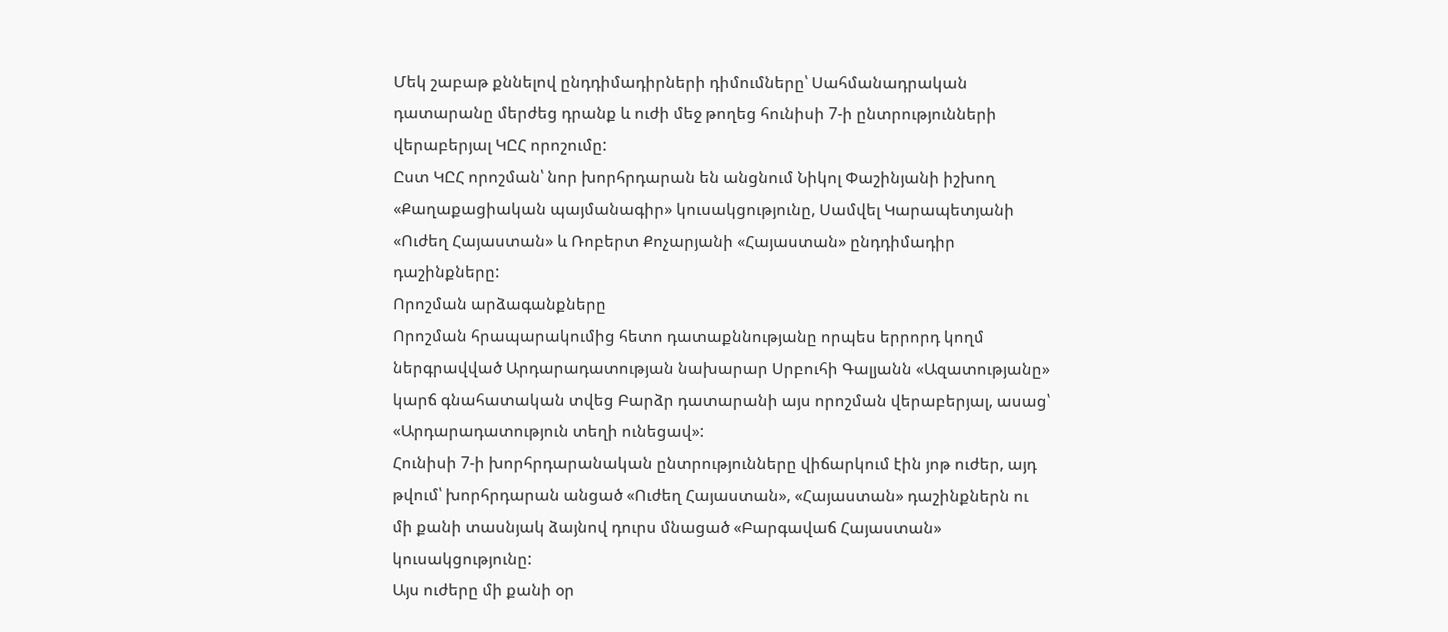Մեկ շաբաթ քննելով ընդդիմադիրների դիմումները՝ Սահմանադրական դատարանը մերժեց դրանք և ուժի մեջ թողեց հունիսի 7-ի ընտրությունների վերաբերյալ ԿԸՀ որոշումը:
Ըստ ԿԸՀ որոշման՝ նոր խորհրդարան են անցնում Նիկոլ Փաշինյանի իշխող «Քաղաքացիական պայմանագիր» կուսակցությունը, Սամվել Կարապետյանի «Ուժեղ Հայաստան» և Ռոբերտ Քոչարյանի «Հայաստան» ընդդիմադիր դաշինքները:
Որոշման արձագանքները
Որոշման հրապարակումից հետո դատաքննությանը որպես երրորդ կողմ ներգրավված Արդարադատության նախարար Սրբուհի Գալյանն «Ազատությանը» կարճ գնահատական տվեց Բարձր դատարանի այս որոշման վերաբերյալ, ասաց՝ «Արդարադատություն տեղի ունեցավ»:
Հունիսի 7-ի խորհրդարանական ընտրությունները վիճարկում էին յոթ ուժեր, այդ թվում՝ խորհրդարան անցած «Ուժեղ Հայաստան», «Հայաստան» դաշինքներն ու մի քանի տասնյակ ձայնով դուրս մնացած «Բարգավաճ Հայաստան» կուսակցությունը:
Այս ուժերը մի քանի օր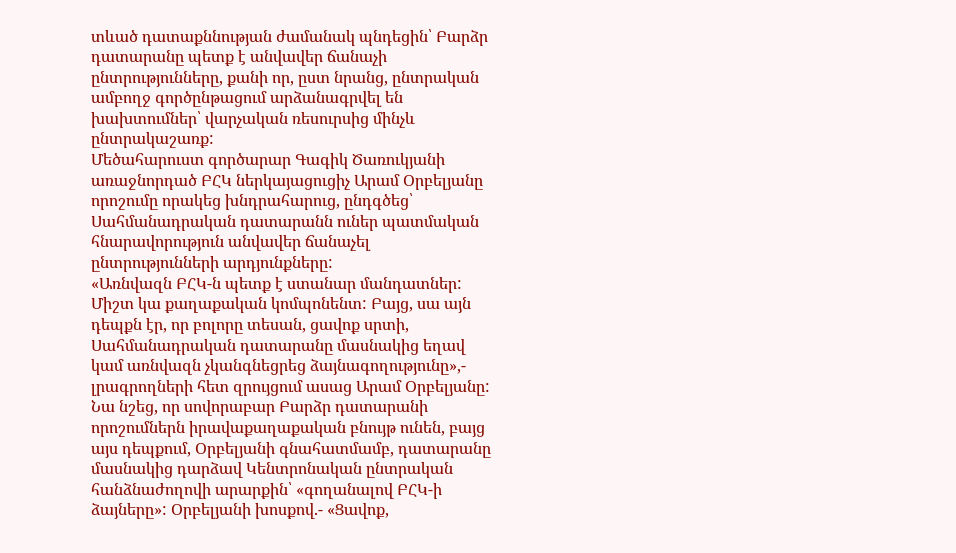տևած դատաքննության ժամանակ պնդեցին՝ Բարձր դատարանը պետք է անվավեր ճանաչի ընտրությունները, քանի որ, ըստ նրանց, ընտրական ամբողջ գործընթացում արձանագրվել են խախտումներ՝ վարչական ռեսուրսից մինչև ընտրակաշառք:
Մեծահարուստ գործարար Գագիկ Ծառուկյանի առաջնորդած ԲՀԿ ներկայացուցիչ Արամ Օրբելյանը որոշումը որակեց խնդրահարուց, ընդգծեց՝ Սահմանադրական դատարանն ուներ պատմական հնարավորություն անվավեր ճանաչել ընտրությունների արդյունքները:
«Առնվազն ԲՀԿ-ն պետք է ստանար մանդատներ: Միշտ կա քաղաքական կոմպոնենտ: Բայց, սա այն դեպքն էր, որ բոլորը տեսան, ցավոք սրտի, Սահմանադրական դատարանը մասնակից եղավ կամ առնվազն չկանգնեցրեց ձայնագողությունը»,- լրագրողների հետ զրույցում ասաց Արամ Օրբելյանը:
Նա նշեց, որ սովորաբար Բարձր դատարանի որոշումներն իրավաքաղաքական բնույթ ունեն, բայց այս դեպքում, Օրբելյանի գնահատմամբ, դատարանը մասնակից դարձավ Կենտրոնական ընտրական հանձնաժողովի արարքին՝ «գողանալով ԲՀԿ-ի ձայները»: Օրբելյանի խոսքով.- «Ցավոք,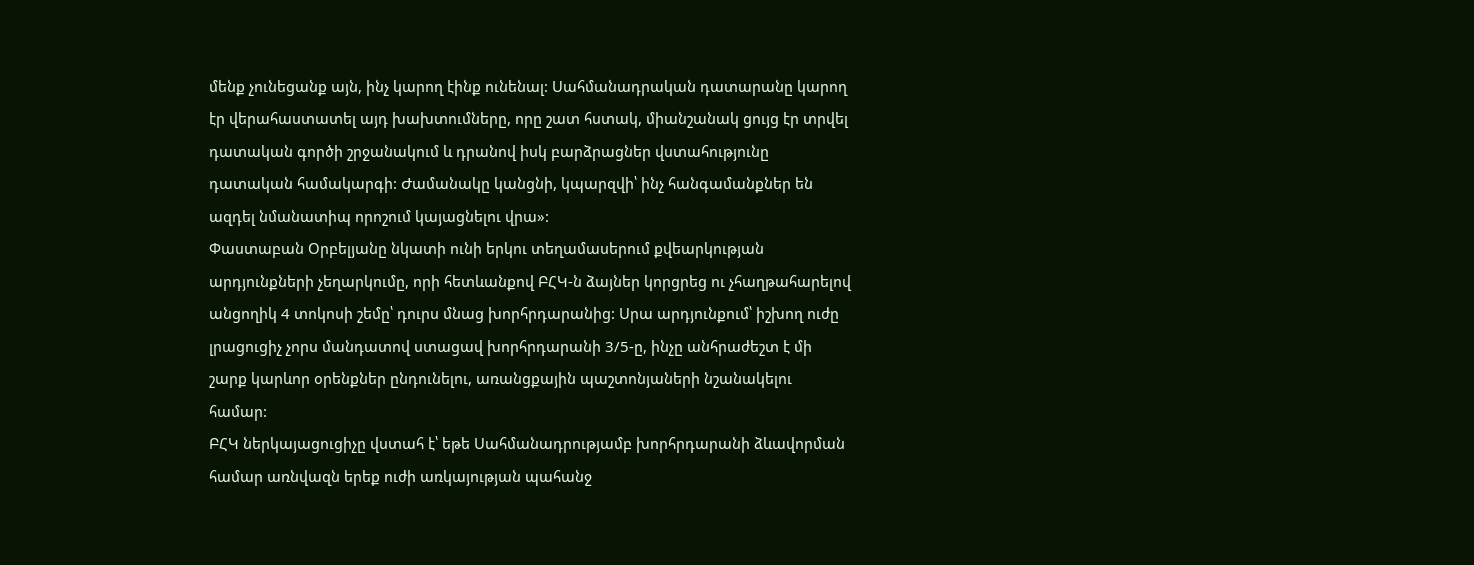մենք չունեցանք այն, ինչ կարող էինք ունենալ: Սահմանադրական դատարանը կարող էր վերահաստատել այդ խախտումները, որը շատ հստակ, միանշանակ ցույց էր տրվել դատական գործի շրջանակում և դրանով իսկ բարձրացներ վստահությունը դատական համակարգի: Ժամանակը կանցնի, կպարզվի՝ ինչ հանգամանքներ են ազդել նմանատիպ որոշում կայացնելու վրա»:
Փաստաբան Օրբելյանը նկատի ունի երկու տեղամասերում քվեարկության արդյունքների չեղարկումը, որի հետևանքով ԲՀԿ-ն ձայներ կորցրեց ու չհաղթահարելով անցողիկ 4 տոկոսի շեմը՝ դուրս մնաց խորհրդարանից: Սրա արդյունքում՝ իշխող ուժը լրացուցիչ չորս մանդատով ստացավ խորհրդարանի 3/5-ը, ինչը անհրաժեշտ է մի շարք կարևոր օրենքներ ընդունելու, առանցքային պաշտոնյաների նշանակելու համար:
ԲՀԿ ներկայացուցիչը վստահ է՝ եթե Սահմանադրությամբ խորհրդարանի ձևավորման համար առնվազն երեք ուժի առկայության պահանջ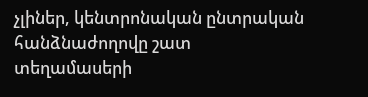չլիներ, կենտրոնական ընտրական հանձնաժողովը շատ տեղամասերի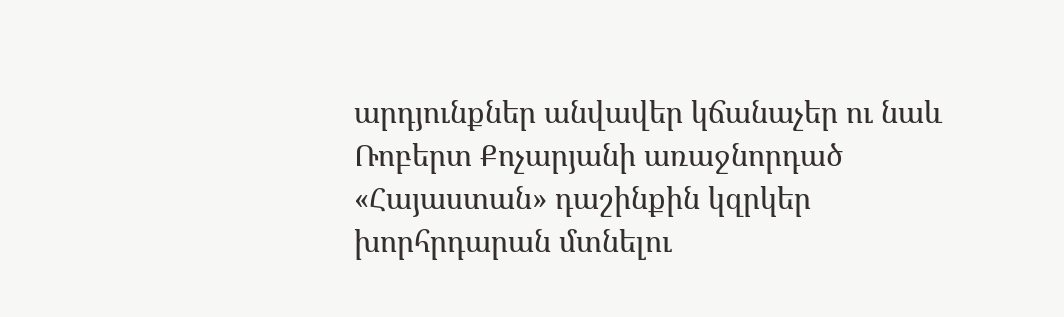արդյունքներ անվավեր կճանաչեր ու նաև Ռոբերտ Քոչարյանի առաջնորդած «Հայաստան» դաշինքին կզրկեր խորհրդարան մտնելու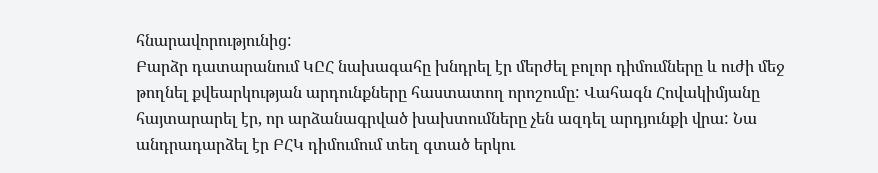հնարավորությունից:
Բարձր դատարանում ԿԸՀ նախագահը խնդրել էր մերժել բոլոր դիմումները և ուժի մեջ թողնել քվեարկության արդունքները հաստատող որոշումը: Վահագն Հովակիմյանը հայտարարել էր, որ արձանագրված խախտումները չեն ազդել արդյունքի վրա: Նա անդրադարձել էր ԲՀԿ դիմումում տեղ գտած երկու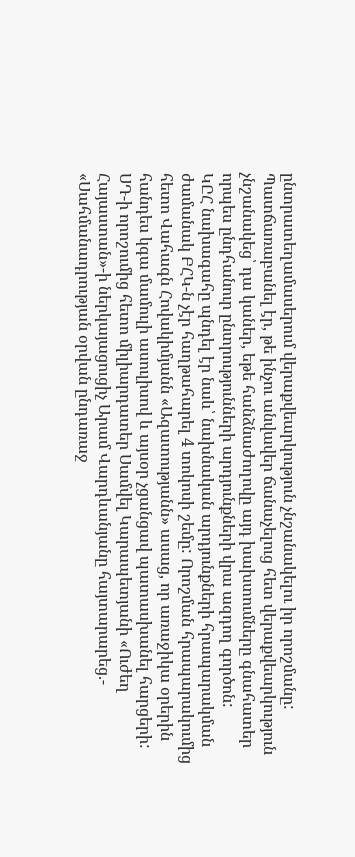ընտրատեղամասերում վերաքվեարկություն չնշանակելու իր որոշմանը: Պատճառաբանել էր, թե ինչու անվավեր ճանաչելուց հետ վերաքվեարկություն չնշանակեց՝ դա կաներ, եթե հանձնաժողովը այդ խախտումները գնահատեր որպես ընդհանուր ընտրությունների արդյունքների վրա ազդող գործոն:
ԿԸՀ նախագահը պնդել էր նաև՝ նախնական արդյունքների հրապարակման ժամանակ ԲՀԿ-ն չէր հաղթահարել 4 տոկոսի շեմը: Որոշման հրապարակումից հետո Վահագն Հովակիմյանն «Ազատությանն» ասաց, որ առաջիկա օրերին հանդես կգա մամուլի ասուլիսով և այսօր չցանցավ պատասխանել հարցերի:
ՍԴ-ի որոշումից հետո միլիարդատեր Սամվել Կարապետյանի «Ուժեղ Հայաստան»-ի ներկայացուցիչ Արամ Վարդևանյանը հայտարարեց.- «Սահմանադրության օրվան ընդառաջ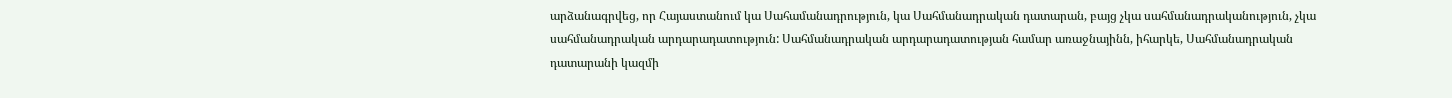արձանագրվեց, որ Հայաստանում կա Սահամանադրություն, կա Սահմանադրական դատարան, բայց չկա սահմանադրականություն, չկա սահմանադրական արդարադատություն: Սահմանադրական արդարադատության համար առաջնայինն, իհարկե, Սահմանադրական դատարանի կազմի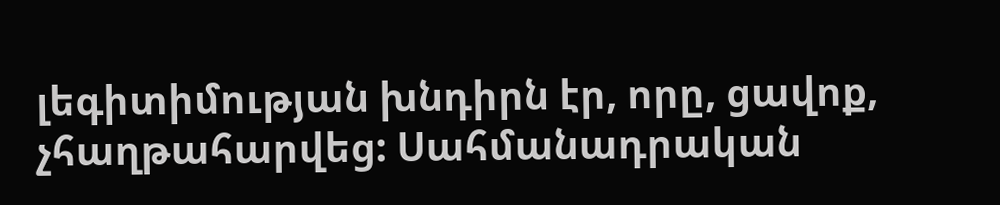լեգիտիմության խնդիրն էր, որը, ցավոք, չհաղթահարվեց: Սահմանադրական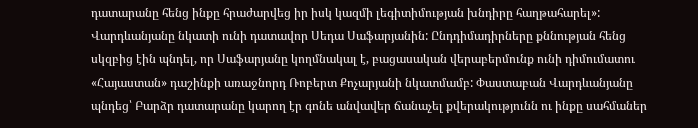դատարանը հենց ինքը հրաժարվեց իր իսկ կազմի լեգիտիմության խնդիրը հաղթահարել»:
Վարդևանյանը նկատի ունի դատավոր Սեդա Սաֆարյանին: Ընդդիմադիրները քննության հենց սկզբից էին պնդել, որ Սաֆարյանը կողմնակալ է, բացասական վերաբերմունք ունի դիմումատու «Հայաստան» դաշինքի առաջնորդ Ռոբերտ Քոչարյանի նկատմամբ: Փաստաբան Վարդևանյանը պնդեց՝ Բարձր դատարանը կարող էր գոնե անվավեր ճանաչել քվերակությունն ու ինքը սահմաներ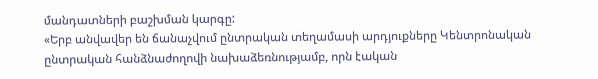մանդատների բաշխման կարգը:
«Երբ անվավեր են ճանաչվում ընտրական տեղամասի արդյուքները Կենտրոնական ընտրական հանձնաժողովի նախաձեռնությամբ, որն էական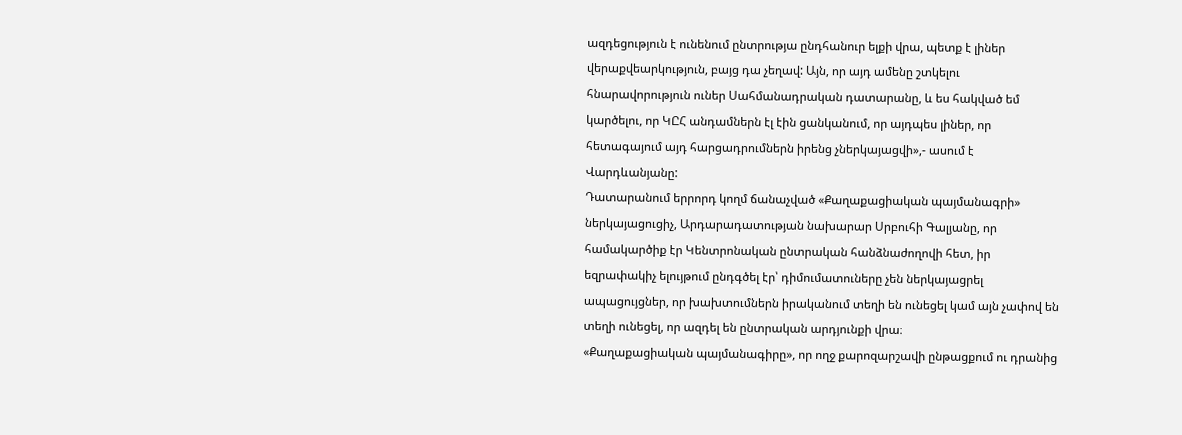ազդեցություն է ունենում ընտրությա ընդհանուր ելքի վրա, պետք է լիներ վերաքվեարկություն, բայց դա չեղավ: Այն, որ այդ ամենը շտկելու հնարավորություն ուներ Սահմանադրական դատարանը, և ես հակված եմ կարծելու, որ ԿԸՀ անդամներն էլ էին ցանկանում, որ այդպես լիներ, որ հետագայում այդ հարցադրումներն իրենց չներկայացվի»,- ասում է Վարդևանյանը:
Դատարանում երրորդ կողմ ճանաչված «Քաղաքացիական պայմանագրի» ներկայացուցիչ, Արդարադատության նախարար Սրբուհի Գալյանը, որ համակարծիք էր Կենտրոնական ընտրական հանձնաժողովի հետ, իր եզրափակիչ ելույթում ընդգծել էր՝ դիմումատուները չեն ներկայացրել ապացույցներ, որ խախտումներն իրականում տեղի են ունեցել կամ այն չափով են տեղի ունեցել, որ ազդել են ընտրական արդյունքի վրա։
«Քաղաքացիական պայմանագիրը», որ ողջ քարոզարշավի ընթացքում ու դրանից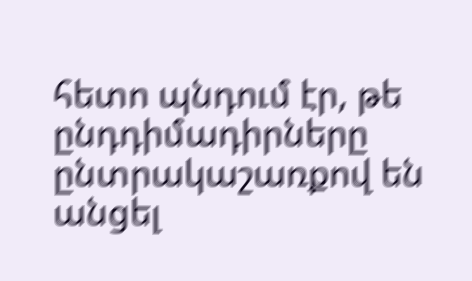հետո պնդում էր, թե ընդդիմադիրները ընտրակաշառքով են անցել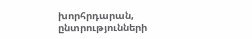խորհրդարան, ընտրությունների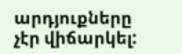արդյուքները չէր վիճարկել: